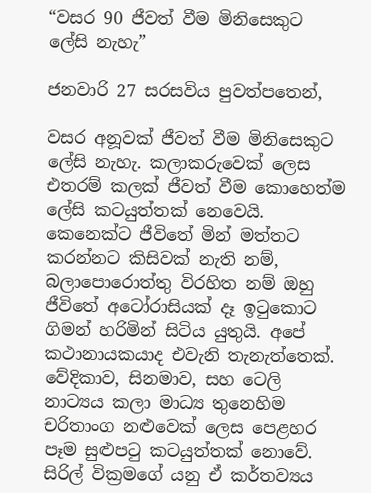“වසර 90 ජීවත් වීම මිනිසෙකුට ලේසි නැහැ”

ජනවාරි 27 සරසවිය පුවත්පතෙන්,

වසර අනූවක් ජීවත් වීම මිනිසෙකුට ලේසි නැහැ. කලාකරුවෙක් ලෙස එතරම් කලක් ජීවත් වීම කොහෙත්ම ලේසි කටයුත්තක් නෙවෙයි. කෙනෙක්ට ජීවිතේ මින් මත්තට කරන්නට කිසිවක් නැති නම්, බලාපොරොත්තු විරහිත නම් ඔහු ජීවිතේ අටෝරාසියක් දෑ ඉටුකොට ගිමන් හරිමින් සිටිය යුතුයි. අපේ කථානායකයාද එවැනි තැනැත්තෙක්. වේදිකාව, සිනමාව, සහ ටෙලි නාට්‍යය කලා මාධ්‍ය තුනෙහිම චරිතාංග නළුවෙක් ලෙස පෙළහර පෑම සුළුපටු කටයුත්තක් නොවේ. සිරිල් වික්‍රමගේ යනු ඒ කර්තව්‍යය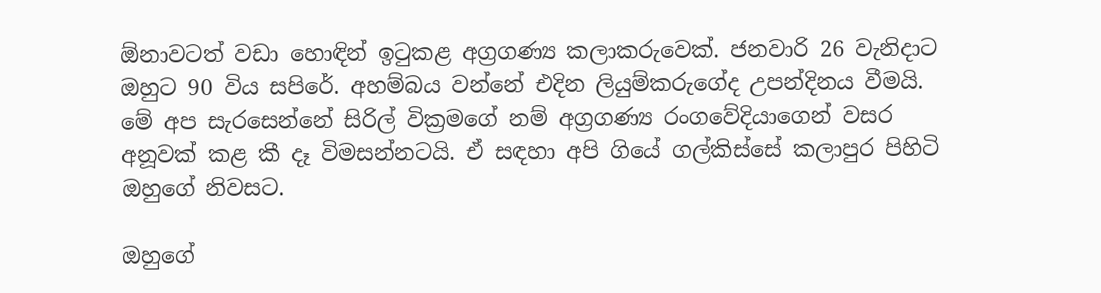ඕනාවටත් වඩා හොඳින් ඉටුකළ අග්‍රගණ්‍ය කලාකරුවෙක්. ජනවාරි 26 වැනිදාට ඔහුට 90 විය සපිරේ. අහම්බය වන්නේ එදින ලියුම්කරුගේද උපන්දිනය වීමයි. මේ අප සැරසෙන්නේ සිරිල් වික්‍රමගේ නම් අග්‍රගණ්‍ය රංගවේදියාගෙන් වසර අනූවක් කළ කී දෑ විමසන්නටයි. ඒ සඳහා අපි ගියේ ගල්කිස්සේ කලාපුර පිහිටි ඔහුගේ නිවසට.

ඔහුගේ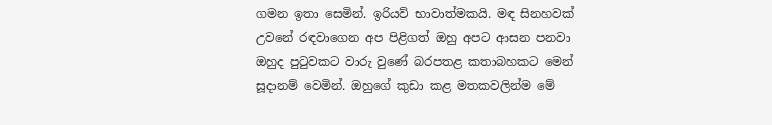ගමන ඉතා සෙමින්. ඉරියව් භාවාත්මකයි. මඳ සිනහවක් උවනේ රඳවාගෙන අප පිළිගත් ඔහු අපට ආසන පනවා ඔහුද පුටුවකට වාරු වුණේ බරපතළ කතාබහකට මෙන් සූදානම් වෙමින්. ඔහුගේ කුඩා කළ මතකවලින්ම මේ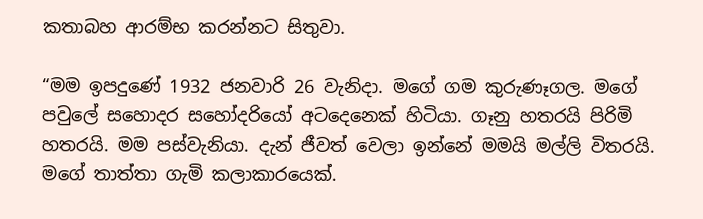කතාබහ ආරම්භ කරන්නට සිතුවා.

“මම ඉපදුණේ 1932 ජනවාරි 26 වැනිදා. මගේ ගම කුරුණෑගල. මගේ පවුලේ සහොදර සහෝදරියෝ අටදෙනෙක් හිටියා. ගෑනු හතරයි පිරිමි හතරයි. මම පස්වැනියා. දැන් ජීවත් වෙලා ඉන්නේ මමයි මල්ලි විතරයි. මගේ තාත්තා ගැමි කලාකාරයෙක්.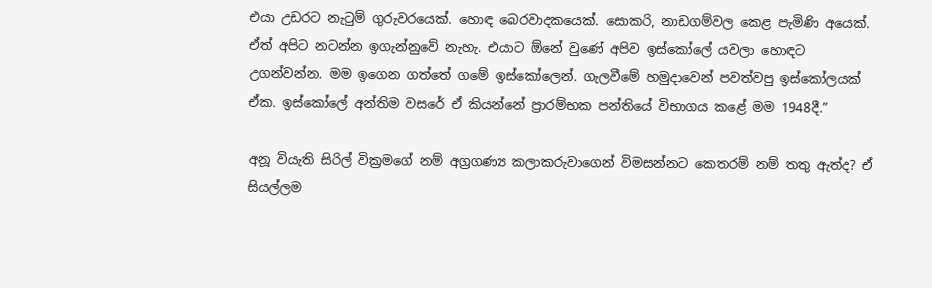එයා උඩරට නැටුම් ගුරුවරයෙක්. හොඳ බෙරවාදකයෙක්. සොකරි, නාඩගම්වල කෙළ පැමිණි අයෙක්. ඒත් අපිට නටන්න ඉගැන්නුවේ නැහැ. එයාට ඕනේ වුණේ අපිව ඉස්කෝලේ යවලා හොඳට උගන්වන්න. මම ඉගෙන ගත්තේ ගමේ ඉස්කෝලෙන්. ගැලවීමේ හමුදාවෙන් පවත්වපු ඉස්කෝලයක් ඒක. ඉස්කෝලේ අන්තිම වසරේ ඒ කියන්නේ ප්‍රාරම්භක පන්තියේ විභාගය කළේ මම 1948දී.”

අනූ වියැති සිරිල් වික්‍රමගේ නම් අග්‍රගණ්‍ය කලාකරුවාගෙන් විමසන්නට කෙතරම් නම් තතු ඇත්ද? ඒ සියල්ලම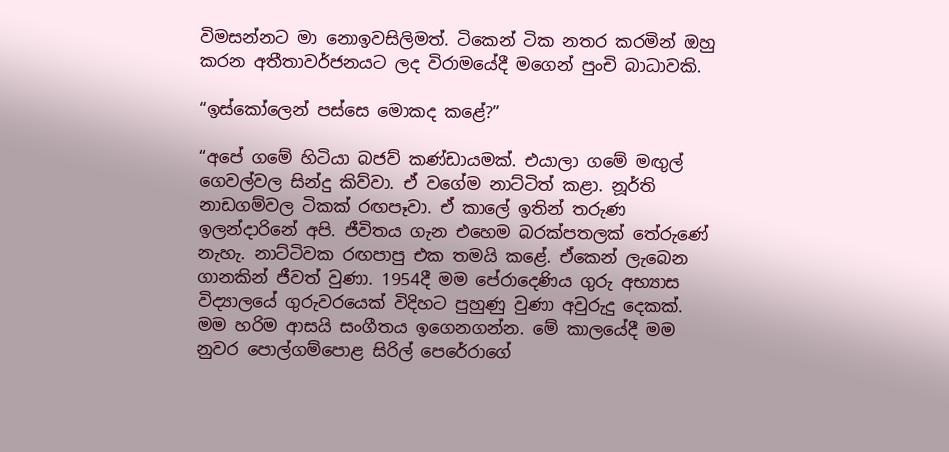විමසන්නට මා නොඉවසිලිමත්‍. ටිකෙන් ටික නතර කරමින් ඔහු කරන අතීතාවර්ජනයට ලද විරාමයේදී මගෙන් පුංචි බාධාවකි.

“ඉස්කෝලෙන් පස්සෙ මොකද කළේ?”

“අපේ ගමේ හිටියා බජව් කණ්ඩායමක්. එයාලා ගමේ මඟුල් ගෙවල්වල සින්දු කිව්වා. ඒ වගේම නාට්ටිත් කළා. නූර්ති නාඩගම්වල ටිකක් රඟපෑවා. ඒ කාලේ ඉතින් තරුණ ඉලන්දාරිනේ අපි. ජීවිතය ගැන එහෙම බරක්පතලක් තේරුණේ නැහැ. නාට්ටිවක රඟපාපු එක තමයි කළේ. ඒකෙන් ලැබෙන ගානකින් ජීවත් වුණා. 1954දී මම පේරාදෙණිය ගුරු අභ්‍යාස විද්‍යාලයේ ගුරුවරයෙක් විදිහට පුහුණු වුණා අවුරුදු දෙකක්. මම හරිම ආසයි සංගීතය ඉගෙනගන්න. මේ කාලයේදී මම නුවර පොල්ගම්පොළ සිරිල් පෙරේරාගේ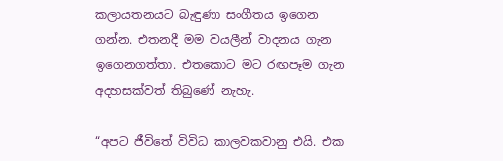කලායතනයට බැඳුණා සංගීතය ඉගෙන ගන්න. එතනදී මම වයලීන් වාදනය ගැන ඉගෙනගත්තා. එතකොට මට රඟපෑම ගැන අදහසක්වත් තිබුණේ නැහැ.

“අපට ජීවිතේ විවිධ කාලවකවානු එයි. එක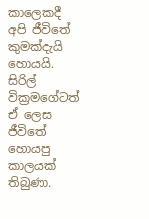කාලෙකදී අපි ජීවිතේ කුමක්දැයි හොයයි. සිරිල් වික්‍රමගේටත් ඒ ලෙස ජීවිතේ හොයපු කාලයක් තිබුණා.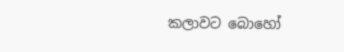කලාවට බොහෝ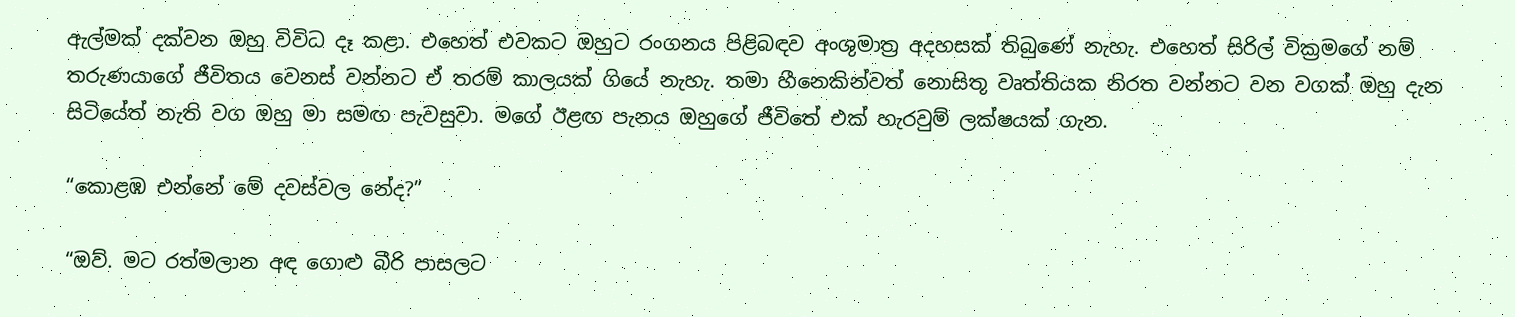ඇල්මක් දක්වන ඔහු විවිධ දෑ කළා. එහෙත් එවකට ඔහුට රංගනය පිළිබඳව අංශුමාත්‍ර අදහසක් තිබුණේ නැහැ. එහෙත් සිරිල් වික්‍රමගේ නම් තරුණයාගේ ජීවිතය වෙනස් වන්නට ඒ තරම් කාලයක් ගියේ නැහැ. තමා හීනෙකින්වත් නොසිතූ වෘත්තියක නිරත වන්නට වන වගක් ඔහු දැන සිටියේත් නැති වග ඔහු මා සමඟ පැවසුවා. මගේ ඊළඟ පැනය ඔහුගේ ජීවිතේ එක් හැරවුම් ලක්ෂයක් ගැන.

“කොළඹ එන්නේ මේ දවස්වල නේද?”

“ඔව්. මට රත්මලාන අඳ ගොළු බීරි පාසලට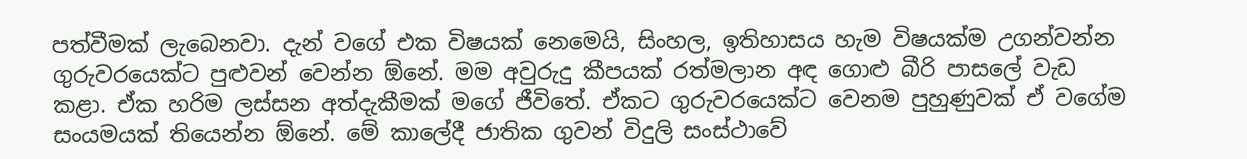පත්වීමක් ලැබෙනවා. දැන් වගේ එක විෂයක් නෙමෙයි, සිංහල, ඉතිහාසය හැම විෂයක්ම උගන්වන්න ගුරුවරයෙක්ට පුළුවන් වෙන්න ඕනේ. මම අවුරුදු කීපයක් රත්මලාන අඳ ගොළු බීරි පාසලේ වැඩ කළා. ඒක හරිම ලස්සන අත්දැකීමක් මගේ ජීවිතේ. ඒකට ගුරුවරයෙක්ට වෙනම පුහුණුවක් ඒ වගේම සංයමයක් තියෙන්න ඕනේ. මේ කාලේදී ජාතික ගුවන් විදුලි සංස්ථාවේ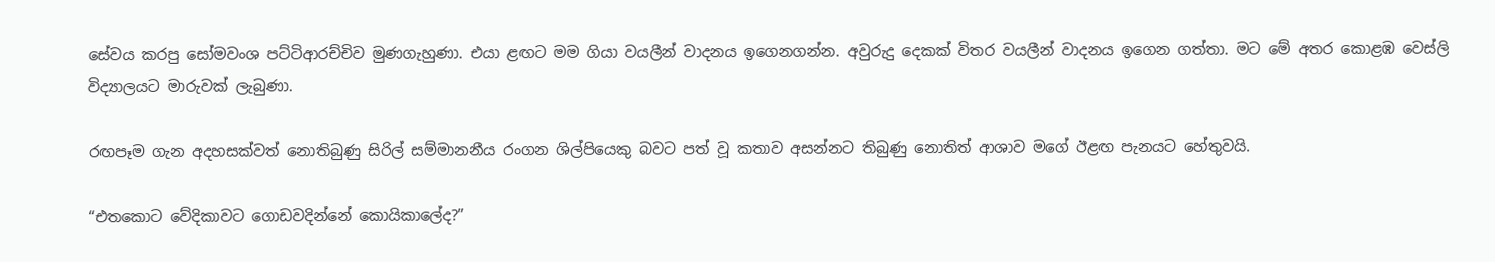සේවය කරපු සෝමවංශ පට්ටිආරච්චිව මුණගැහුණා. එයා ළඟට මම ගියා වයලීන් වාදනය ඉගෙනගන්න. අවුරුදු දෙකක් විතර වයලීන් වාදනය ඉගෙන ගත්තා. මට මේ අතර කොළඹ වෙස්ලි විද්‍යාලයට මාරුවක් ලැබුණා.

රඟපෑම ගැන අදහසක්වත් නොතිබුණු සිරිල් සම්මානනීය රංගන ශිල්පියෙකු බවට පත් වූ කතාව අසන්නට තිබුණු නොතිත් ආශාව මගේ ඊළඟ පැනයට හේතුවයි.

“එතකොට වේදිකාවට ගොඩවදින්නේ කොයිකාලේද?”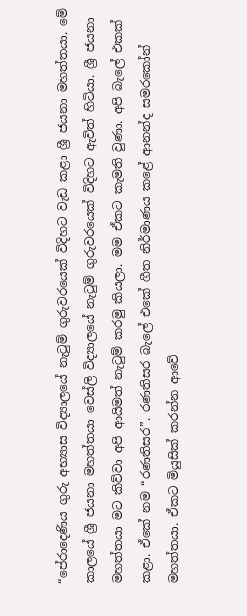“පේරාදෙණිය ගුරු අභ්‍යාස විද්‍යාලයේ නැටුම් ගුරුවරයෙක් විදිහට වැඩ කළා ශ්‍රී ජයනා මහත්තයා. මේ කාලයේ ශ්‍රී ජයනා මහත්තයා වෙස්ලි විද්‍යාලයේ නැටුම් ගුරුවරයෙක් විදිහට ඇවිත් හිටියා. ශ්‍රී ජයනා මහත්තයා මට කිව්වා අපි ආයිමත් නැටුම් කරමු කියලා. මම ඒකට කැමති වුණා. අපි බැලේ එකක් කළා. ඒකේ නම “රණතිසර”. රණතිසර බැලේ එකේ ගීත නිර්මාණය කළේ ආනන්ද සමරකෝන් මහත්තයා. ඒකට මියුසික් කරන්න ආවේ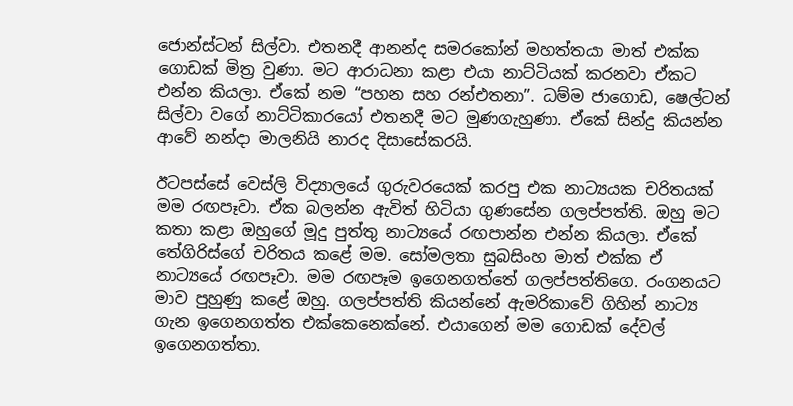ජොන්ස්ටන් සිල්වා. එතනදී ආනන්ද සමරකෝන් මහත්තයා මාත් එක්ක ගොඩක් මිත්‍ර වුණා. මට ආරාධනා කළා එයා නාට්ටියක් කරනවා ඒකට එන්න කියලා. ඒකේ නම “පහන සහ රන්එතනා”. ධම්ම ජාගොඩ, ෂෙල්ටන් සිල්වා වගේ නාට්ටිකාරයෝ එතනදී මට මුණගැහුණා. ඒකේ සින්දු කියන්න ආවේ නන්දා මාලනියි නාරද දිසාසේකරයි.

ඊටපස්සේ වෙස්ලි විද්‍යාලයේ ගුරුවරයෙක් කරපු එක නාට්‍යයක චරිතයක් මම රඟපෑවා. ඒක බලන්න ඇවිත් හිටියා ගුණසේන ගලප්පත්ති. ඔහු මට කතා කළා ඔහුගේ මූදු පුත්තු නාට්‍යයේ රඟපාන්න එන්න කියලා. ඒකේ තේගිරිස්ගේ චරිතය කළේ මම. සෝමලතා සුබසිංහ මාත් එක්ක ඒ නාට්‍යයේ රඟපෑවා. මම රඟපෑම ඉගෙනගත්තේ ගලප්පත්තිගෙ. රංගනයට මාව පුහුණු කළේ ඔහු. ගලප්පත්ති කියන්නේ ඇමරිකාවේ ගිහින් නාට්‍ය ගැන ඉගෙනගත්ත එක්කෙනෙක්නේ. එයාගෙන් මම ගොඩක් දේවල් ඉගෙනගත්තා.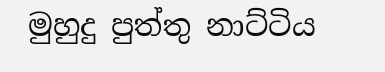මුහුදු පුත්තු නාට්ටිය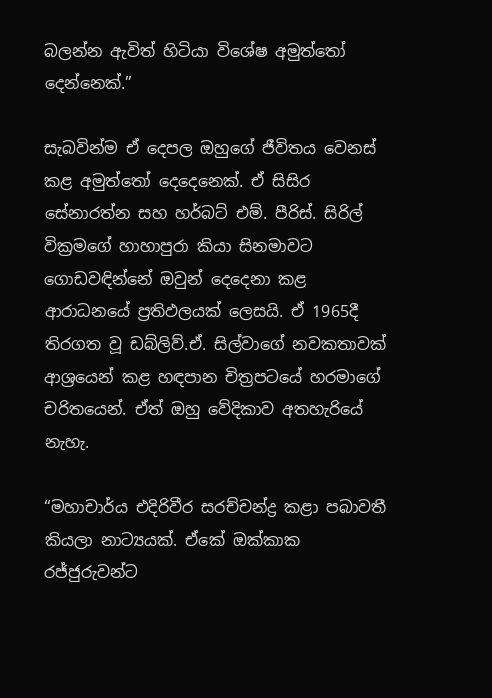බලන්න ඇවිත් හිටියා විශේෂ අමුත්තෝ දෙන්නෙක්.”

සැබවින්ම ඒ දෙපල ඔහුගේ ජීවිතය වෙනස් කළ අමුත්තෝ දෙදෙනෙක්. ඒ සිසිර සේනාරත්න සහ හර්බට් එම්. පීරිස්. සිරිල් වික්‍රමගේ හාහාපුරා කියා සිනමාවට ගොඩවඳින්නේ ඔවුන් දෙදෙනා කළ ආරාධනයේ ප්‍රතිඵලයක් ලෙසයි. ඒ 1965දී තිරගත වූ ඩබ්ලිව්.ඒ. සිල්වාගේ නවකතාවක් ආශ්‍රයෙන් කළ හඳපාන චිත්‍රපටයේ හරමාගේ චරිතයෙන්. ඒත් ඔහු වේදිකාව අතහැරියේ නැහැ.

“මහාචාර්ය එදිරිවීර සරච්චන්ද්‍ර කළා පබාවතී කියලා නාට්‍යයක්. ඒකේ ඔක්කාක රජ්ජුරුවන්ට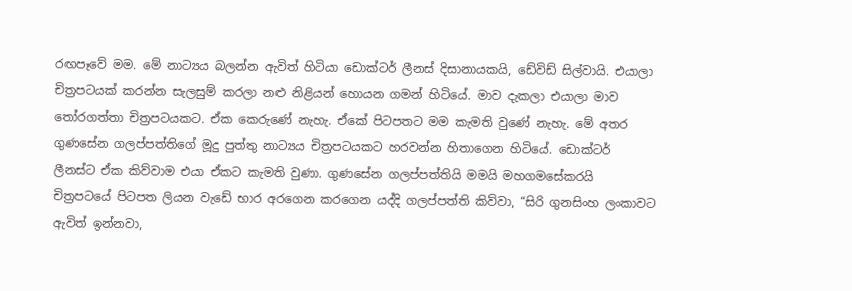රඟපෑවේ මම. මේ නාට්‍යය බලන්න ඇවිත් හිටියා ඩොක්ටර් ලීනස් දිසානායකයි, ඩේවිඩ් සිල්වායි. එයාලා චිත්‍රපටයක් කරන්න සැලසුම් කරලා නළු නිළියන් හොයන ගමන් හිටියේ. මාව දැකලා එයාලා මාව තෝරගත්තා චිත්‍රපටයකට. ඒක කෙරුණේ නැහැ. ඒකේ පිටපතට මම කැමති වුණේ නැහැ. මේ අතර ගුණසේන ගලප්පත්තිගේ මූදු පුත්තු නාට්‍යය චිත්‍රපටයකට හරවන්න හිතාගෙන හිටියේ. ඩොක්ටර් ලීනස්ට ඒක කිව්වාම එයා ඒකට කැමති වුණා. ගුණසේන ගලප්පත්තියි මමයි මහගමසේකරයි චිත්‍රපටයේ පිටපත ලියන වැඩේ භාර අරගෙන කරගෙන යද්දි ගලප්පත්ති කිව්වා, “සිරි ගුනසිංහ ලංකාවට ඇවිත් ඉන්නවා,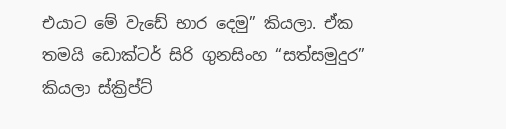එයාට මේ වැඩේ භාර දෙමු” කියලා. ඒක තමයි ඩොක්ටර් සිරි ගුනසිංහ “සත්සමුදුර” කියලා ස්ක්‍රිප්ට්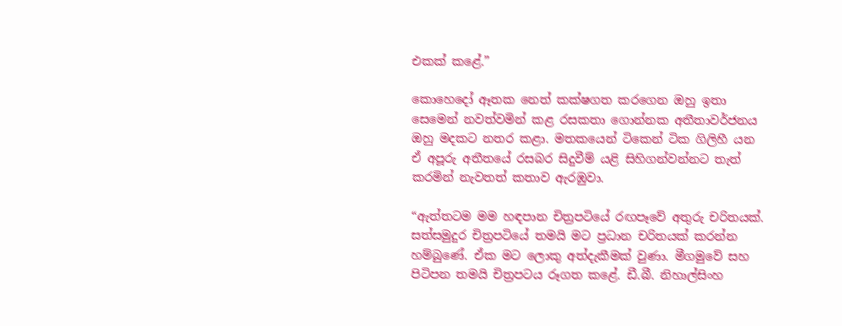එකක් කළේ.”

කොහෙදෝ ඈතක නෙත් කක්ෂගත කරගෙන ඔහු ඉතා සෙමෙන් නවත්වමින් කළ රසකතා ගොන්නක අතීතාවර්ජනය ඔහු මදකට නතර කළා. මතකයෙන් ටිකෙන් ටික ගිලිහී යන ඒ අපූරු අතීතයේ රසබර සිදුවීම් යළි සිහිගන්වන්නට තැත් කරමින් නැවතත් කතාව ඇරඹුවා.

“ඇත්තටම මම හඳපාන චිත්‍රපටියේ රඟපෑවේ අතුරු චරිතයක්. සත්සමුදුර චිත්‍රපටියේ තමයි මට ප්‍රධාන චරිතයක් කරන්න හම්බුණේ. ඒක මට ලොකු අත්දැකීමක් වුණා. මීගමුවේ සහ පිටිපන තමයි චිත්‍රපටය රූගත කළේ. ඩී.බී. නිහාල්සිංහ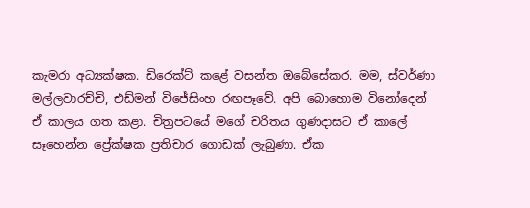කැමරා අධ්‍යක්ෂක. ඩිරෙක්ට් කළේ වසන්ත ඔබේසේකර. මම, ස්වර්ණා මල්ලවාරච්චි, එඩ්මන් විජේසිංහ රඟපෑවේ. අපි බොහොම විනෝදෙන් ඒ කාලය ගත කළා. චිත්‍රපටයේ මගේ චරිතය ගුණදාසට ඒ කාලේ සෑහෙන්න ප්‍රේක්ෂක ප්‍රතිචාර ගොඩක් ලැබුණා. ඒක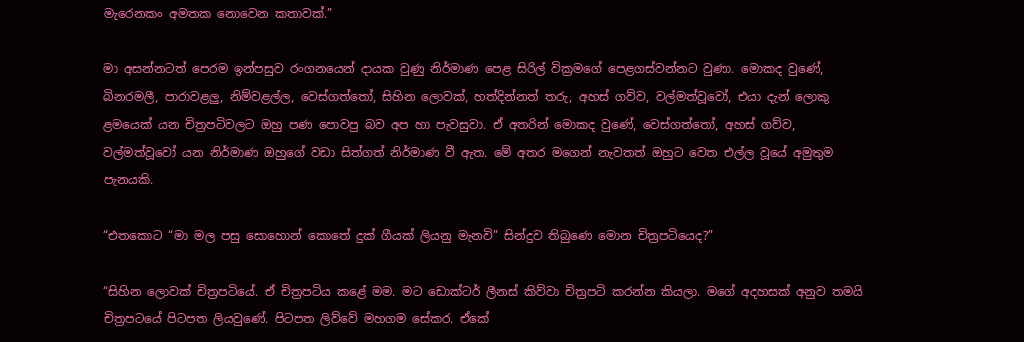මැරෙනකං අමතක නොවෙන කතාවක්.”

මා අසන්නටත් පෙරම ඉන්පසුව රංගනයෙන් දායක වුණු නිර්මාණ පෙළ සිරිල් වික්‍රමගේ පෙළගස්වන්නට වුණා. මොකද වුණේ, බිනරමලී, පාරාවළලු, නිම්වළල්ල, වෙස්ගත්තෝ, සිහින ලොවක්, හත්දින්නත් තරු, අහස් ගව්ව, වල්මත්වූවෝ, එයා දැන් ලොකු ළමයෙක් යන චිත්‍රපටිවලට ඔහු පණ පොවපු බව අප හා පැවසුවා. ඒ අතරින් මොකද වුණේ, වෙස්ගත්තෝ, අහස් ගව්ව, වල්මත්වූවෝ යන නිර්මාණ ඔහුගේ වඩා සිත්ගත් නිර්මාණ වී ඇත. මේ අතර මගෙන් නැවතත් ඔහුට වෙත එල්ල වූයේ අමුතුම පැනයකි.

“එතකොට “මා මල පසු සොහොන් කොතේ දුක් ගීයක් ලියනු මැනවි” සින්දුව තිබුණෙ මොන චිත්‍රපටියෙද?”

“සිහින ලොවක් චිත්‍රපටියේ. ඒ චිත්‍රපටිය කළේ මම. මට ඩොක්ටර් ලීනස් කිව්වා චිත්‍රපටි කරන්න කියලා. මගේ අදහසක් අනුව තමයි චිත්‍රපටයේ පිටපත ලියවුණේ. පිටපත ලිව්වේ මහගම සේකර. ඒකේ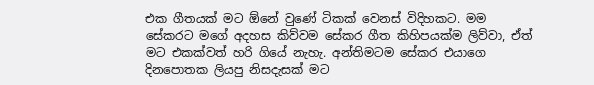එක ගීතයක් මට ඕනේ වුණේ ටිකක් වෙනස් විදිහකට. මම සේකරට මගේ අදහස කිව්වම සේකර ගීත කිහිපයක්ම ලිව්වා, ඒත් මට එකක්වත් හරි ගියේ නැහැ. අන්තිමටම සේකර එයාගෙ දිනපොතක ලියපු නිසදැසක් මට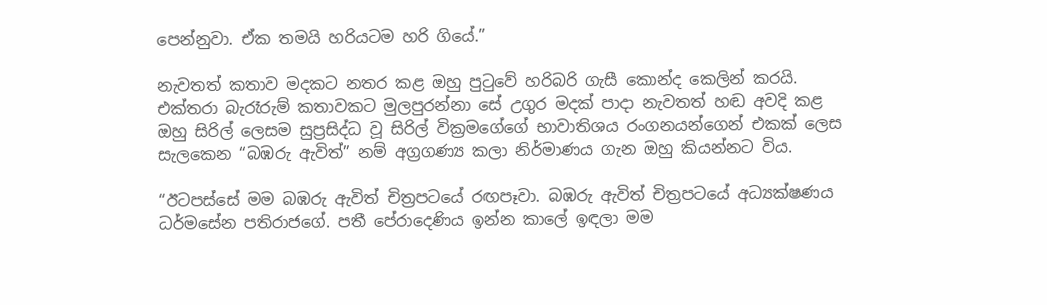පෙන්නුවා. ඒක තමයි හරියටම හරි ගියේ.”

නැවතත් කතාව මදකට නතර කළ ඔහු පුටුවේ හරිබරි ගැසී කොන්ද කෙලින් කරයි. එක්තරා බැරෑරුම් කතාවකට මුලපුරන්නා සේ උගුර මදක් පාදා නැවතත් හඬ අවදි කළ ඔහු සිරිල් ලෙසම සුප්‍රසිද්ධ වූ සිරිල් වික්‍රමගේගේ භාවාතිශය රංගනයන්ගෙන් එකක් ලෙස සැලකෙන “බඹරු ඇවිත්” නම් අග්‍රගණ්‍ය කලා නිර්මාණය ගැන ඔහු කියන්නට විය.

“ඊටපස්සේ මම බඹරු ඇවිත් චිත්‍රපටයේ රඟපෑවා. බඹරු ඇවිත් චිත්‍රපටයේ අධ්‍යක්ෂණය ධර්මසේන පතිරාජගේ. පතී පේරාදෙණිය ඉන්න කාලේ ඉඳලා මම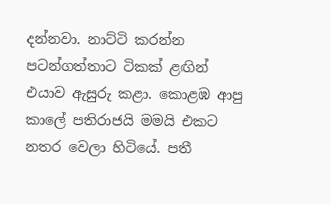දන්නවා. නාට්ටි කරන්න පටන්ගත්තාට ටිකක් ළඟින් එයාව ඇසුරු කළා. කොළඹ ආපු කාලේ පතිරාජයි මමයි එකට නතර වෙලා හිටියේ. පතී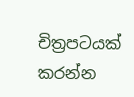චිත්‍රපටයක් කරන්න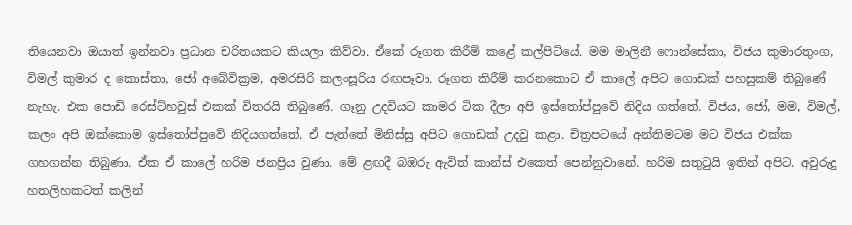තියෙනවා ඔයාත් ඉන්නවා ප්‍රධාන චරිතයකට කියලා කිව්වා. ඒකේ රූගත කිරීම් කළේ කල්පිටියේ. මම මාලිනී ෆොන්සේකා, විජය කුමාරතුංග, විමල් කුමාර ද කොස්තා, ජෝ අබේවික්‍රම, අමරසිරි කලංසූරිය රඟපෑවා. රූගත කිරීම් කරනකොට ඒ කාලේ අපිට ගොඩක් පහසුකම් තිබුණේ නැහැ. එක පොඩි රෙස්ට්හවුස් එකක් විතරයි තිබුණේ. ගෑනු උදවියට කාමර ටික දීලා අපි ඉස්තෝප්පුවේ නිදිය ගත්තේ. විජය, ජෝ, මම, විමල්, කලං අපි ඔක්කොම ඉස්තෝප්පුවේ නිදියගත්තේ. ඒ පැත්තේ මිනිස්සු අපිට ගොඩක් උදවු කළා. චිත්‍රපටයේ අන්තිමටම මට විජය එක්ක ගහගන්න තිබුණා. ඒක ඒ කාලේ හරිම ජනප්‍රිය වුණා. මේ ළඟදී බඹරු ඇවිත් කාන්ස් එකෙත් පෙන්නුවානේ. හරිම සතුටුයි ඉතින් අපිට. අවුරුදු හතලිහකටත් කලින්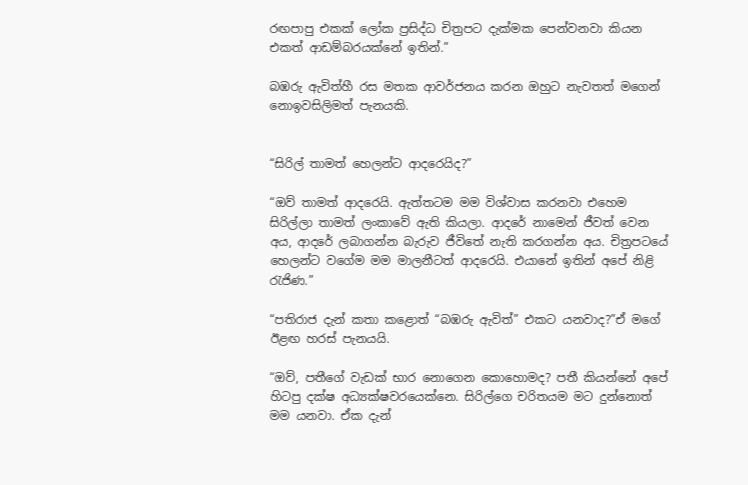රඟපාපු එකක් ලෝක ප්‍රසිද්ධ චිත්‍රපට දැක්මක පෙන්වනවා කියන එකත් ආඩම්බරයක්නේ ඉතින්.”

බඹරු ඇවිත්හී රස මතක ආවර්ජනය කරන ඔහුට නැවතත් මගෙන් නොඉවසිලිමත්‍ පැනයකි.


“සිරිල් තාමත් හෙලන්ට ආදරෙයිද?”

“ඔව් තාමත් ආදරෙයි. ඇත්තටම මම විශ්වාස කරනවා එහෙම සිරිල්ලා තාමත් ලංකාවේ ඇති කියලා. ආදරේ නාමෙන් ජීවත් වෙන අය, ආදරේ ලබාගන්න බැරුව ජීවිතේ නැති කරගන්න අය. චිත්‍රපටයේ හෙලන්ට වගේම මම මාලනීටත් ආදරෙයි. එයානේ ඉතින් අපේ නිළි රැජිණ.”

“පතිරාජ දැන් කතා කළොත් “බඹරු ඇවිත්” එකට යනවාද?”ඒ මගේ ඊළඟ හරස් පැනයයි.

“ඔව්, පතීගේ වැඩක් භාර නොගෙන කොහොමද? පතී කියන්නේ අපේ හිටපු දක්ෂ අධ්‍යක්ෂවරයෙක්නෙ. සිරිල්ගෙ චරිතයම මට දුන්නොත් මම යනවා. ඒක දැන්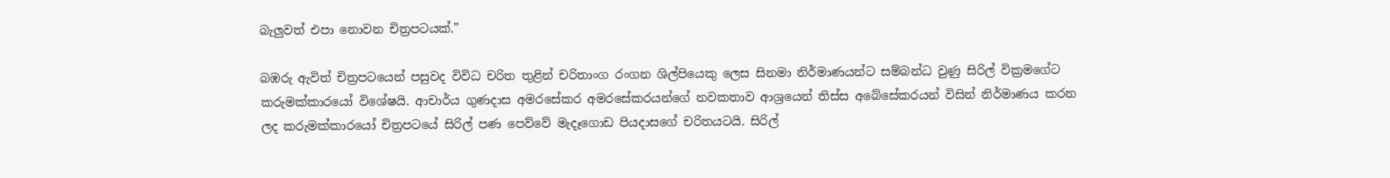බැලුවත් එපා නොවන චිත්‍රපටයක්.”

බඹරු ඇවිත් චිත්‍රපටයෙන් පසුවද විවිධ චරිත තුළින් චරිතාංග රංගන ශිල්පියෙකු ලෙස සිනමා නිර්මාණයන්ට සම්බන්ධ වුණු සිරිල් වික්‍රමගේට කරුමක්කාරයෝ විශේෂයි. ආචාර්ය ගුණදාස අමරසේකර අමරසේකරයන්ගේ නවකතාව ආශ්‍රයෙන් තිස්ස අබේසේකරයන් විසින් නිර්මාණය කරන ලද කරුමක්කාරයෝ චිත්‍රපටයේ සිරිල් පණ පෙව්වේ මැදෑගොඩ පියදාසගේ චරිතයටයි. සිරිල්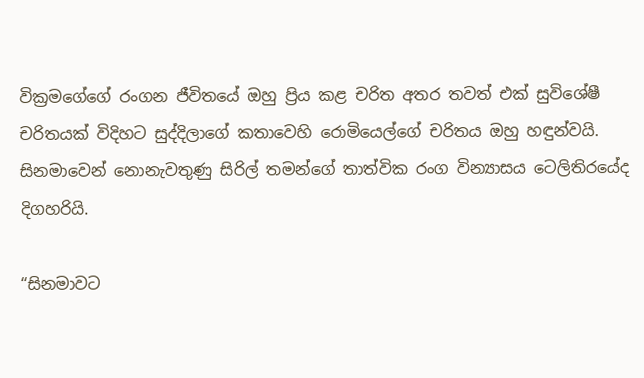වික්‍රමගේගේ රංගන ජීවිතයේ ඔහු ප්‍රිය කළ චරිත අතර තවත් එක් සුවිශේෂී චරිතයක් විදිහට සුද්දිලාගේ කතාවෙහි රොමියෙල්ගේ චරිතය ඔහු හඳුන්වයි. සිනමාවෙන් නොනැවතුණු සිරිල් තමන්ගේ තාත්වික රංග වින්‍යාසය ටෙලිතිරයේද දිගහරියි.

“සිනමාවට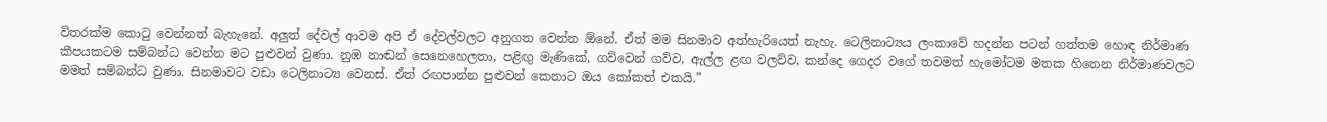විතරක්ම කොටු වෙන්නත් බැහැනේ. අලුත් දේවල් ආවම අපි ඒ දේවල්වලට අනුගත වෙන්න ඕනේ. ඒත් මම සිනමාව අත්හැරියෙත් නැහැ. ටෙලිනාට්‍යය ලංකාවේ හදන්න පටන් ගත්තම හොඳ නිර්මාණ කීපයකටම සම්බන්ධ වෙන්න මට පුළුවන් වුණා. නුඹ නාඬන් සෙනෙහෙලතා, පළිඟු මැණිකේ, ගව්වෙන් ගව්ව, ඇල්ල ළඟ වලව්ව, කන්දෙ ගෙදර වගේ තවමත් හැමෝටම මතක හිතෙන නිර්මාණවලට මමත් සම්බන්ධ වුණා. සිනමාවට වඩා ටෙලිනාට්‍ය වෙනස්. ඒත් රඟපාන්න පුළුවන් කෙනාට ඔය කෝකත් එකයි.”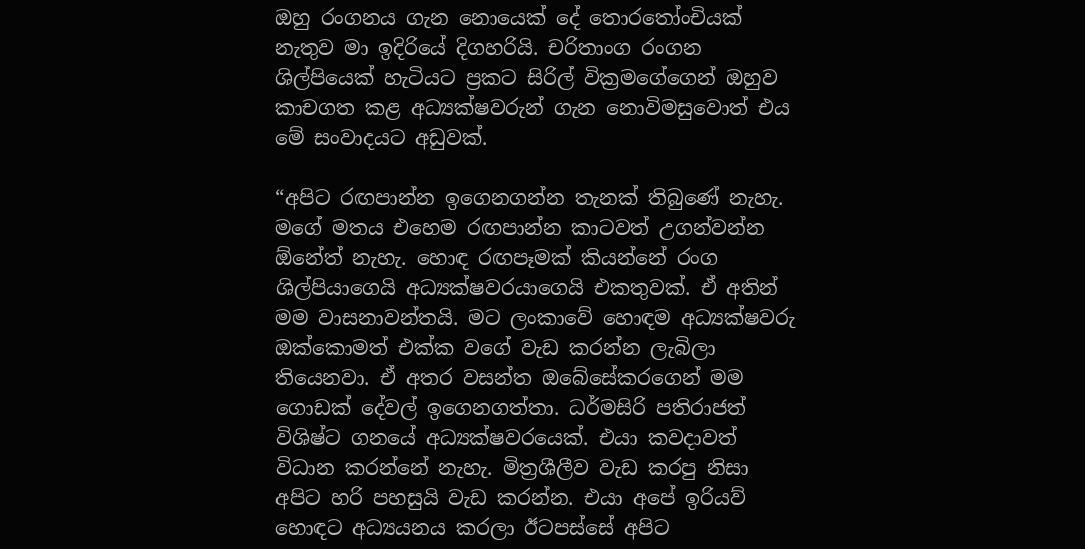ඔහු රංගනය ගැන නොයෙක් දේ තොරතෝංචියක් නැතුව මා ඉදිරියේ දිගහරියි. චරිතාංග රංගන ශිල්පියෙක් හැටියට ප්‍රකට සිරිල් වික්‍රමගේගෙන් ඔහුව කාචගත කළ අධ්‍යක්ෂවරුන් ගැන නොවිමසුවොත් එය මේ සංවාදයට අඩුවක්.

“අපිට රඟපාන්න ඉගෙනගන්න තැනක් තිබුණේ නැහැ. මගේ මතය එහෙම රඟපාන්න කාටවත් උගන්වන්න ඕනේත් නැහැ. හොඳ රඟපෑමක් කියන්නේ රංග ශිල්පියාගෙයි අධ්‍යක්ෂවරයාගෙයි එකතුවක්. ඒ අතින් මම වාසනාවන්තයි. මට ලංකාවේ හොඳම අධ්‍යක්ෂවරු ඔක්කොමත් එක්ක වගේ වැඩ කරන්න ලැබිලා තියෙනවා. ඒ අතර වසන්ත ඔබේසේකරගෙන් මම ගොඩක් දේවල් ඉගෙනගත්තා. ධර්මසිරි පතිරාජත් විශිෂ්ට ගනයේ අධ්‍යක්ෂවරයෙක්. එයා කවදාවත් විධාන කරන්නේ නැහැ. මිත්‍රශීලීව වැඩ කරපු නිසා අපිට හරි පහසුයි වැඩ කරන්න. එයා අපේ ඉරියව් හොඳට අධ්‍යයනය කරලා ඊටපස්සේ අපිට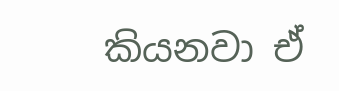කියනවා ඒ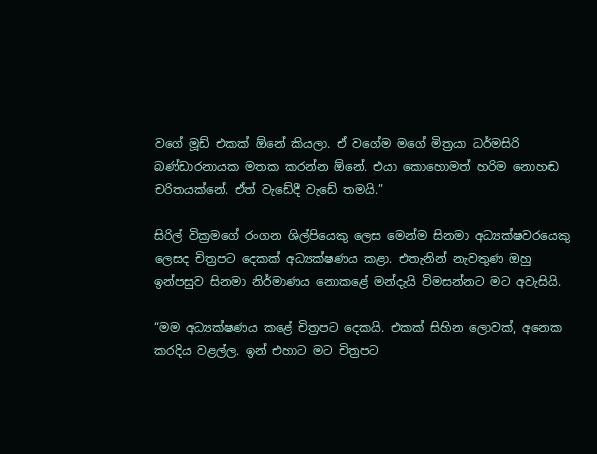වගේ මූඩ් එකක් ඕනේ කියලා. ඒ වගේම මගේ මිත්‍රයා ධර්මසිරි බණ්ඩාරනායක මතක කරන්න ඕනේ. එයා කොහොමත් හරිම නොහඬ චරිතයක්නේ. ඒත් වැඩේදී වැඩේ තමයි.”

සිරිල් වික්‍රමගේ රංගන ශිල්පියෙකු ලෙස මෙන්ම සිනමා අධ්‍යක්ෂවරයෙකු ලෙසද චිත්‍රපට දෙකක් අධ්‍යක්ෂණය කළා. එතැනින් නැවතුණ ඔහු ඉන්පසුව සිනමා නිර්මාණය නොකළේ මන්දැයි විමසන්නට මට අවැසියි.

“මම අධ්‍යක්ෂණය කළේ චිත්‍රපට දෙකයි. එකක් සිහින ලොවක්, අනෙක කරදිය වළල්ල. ඉන් එහාට මට චිත්‍රපට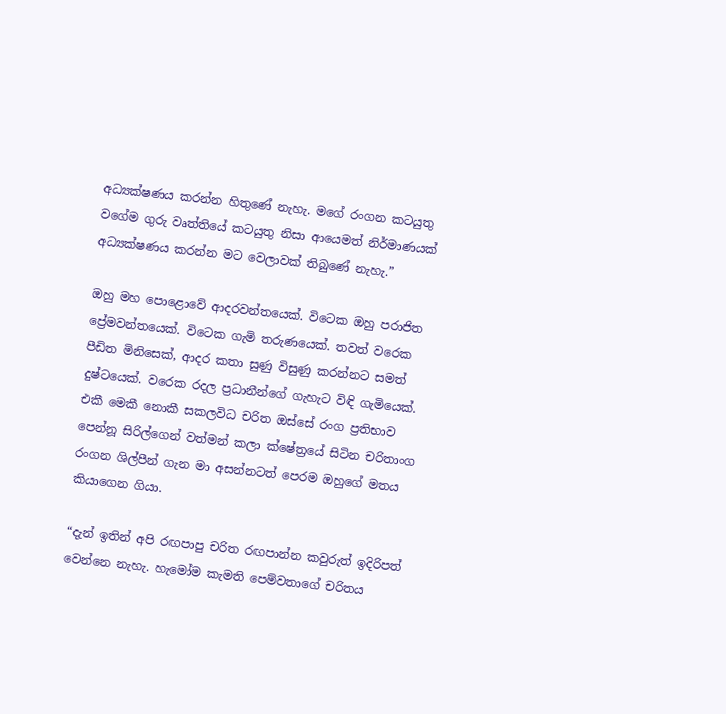අධ්‍යක්ෂණය කරන්න හිතුණේ නැහැ. මගේ රංගන කටයුතු වගේම ගුරු වෘත්තියේ කටයුතු නිසා ආයෙමත් නිර්මාණයක් අධ්‍යක්ෂණය කරන්න මට වෙලාවක් තිබුණේ නැහැ.”

ඔහු මහ පොළොවේ ආදරවන්තයෙක්. විටෙක ඔහු පරාජිත ප්‍රේමවන්තයෙක්. විටෙක ගැමි තරුණයෙක්. තවත් වරෙක පීඩිත මිනිසෙක්, ආදර කතා සුණු විසුණු කරන්නට සමත් දුෂ්ටයෙක්. වරෙක රදල ප්‍රධානීන්ගේ ගැහැට විඳි ගැමියෙක්. එකී මෙකී නොකී සකලවිධ චරිත ඔස්සේ රංග ප්‍රතිභාව පෙන්නූ සිරිල්ගෙන් වත්මන් කලා ක්ෂේත්‍රයේ සිටින චරිතාංග රංගන ශිල්පීන් ගැන මා අසන්නටත් පෙරම ඔහුගේ මතය කියාගෙන ගියා.

“දැන් ඉතින් අපි රඟපාපු චරිත රඟපාන්න කවුරුත් ඉදිරිපත් වෙන්නෙ නැහැ. හැමෝම කැමති පෙම්වතාගේ චරිතය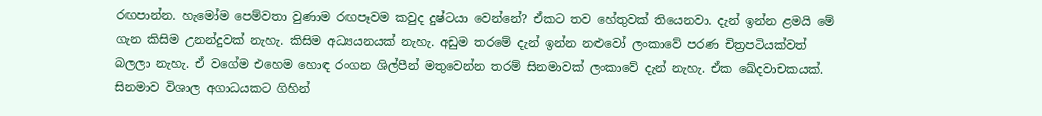රඟපාන්න. හැමෝම පෙම්වතා වුණාම රඟපෑවම කවුද දුෂ්ටයා වෙන්නේ? ඒකට තව හේතුවක් තියෙනවා. දැන් ඉන්න ළමයි මේ ගැන කිසිම උනන්දුවක් නැහැ. කිසිම අධ්‍යයනයක් නැහැ. අඩුම තරමේ දැන් ඉන්න නළුවෝ ලංකාවේ පරණ චිත්‍රපටියක්වත් බලලා නැහැ. ඒ වගේම එහෙම හොඳ රංගන ශිල්පීන් මතුවෙන්න තරම් සිනමාවක් ලංකාවේ දැන් නැහැ. ඒක ඛේදවාචකයක්. සිනමාව විශාල අගාධයකට ගිහින්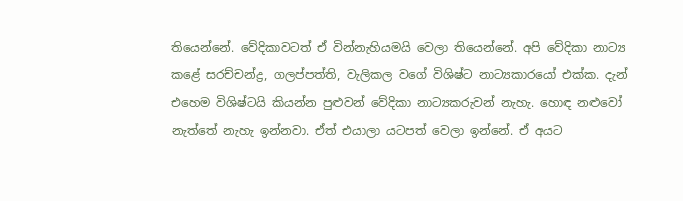තියෙන්නේ. වේදිකාවටත් ඒ වින්නැහියමයි වෙලා තියෙන්නේ. අපි වේදිකා නාට්‍ය කළේ සරච්චන්ද්‍ර, ගලප්පත්ති, වැලිකල වගේ විශිෂ්ට නාට්‍යකාරයෝ එක්ක. දැන් එහෙම විශිෂ්ටයි කියන්න පුළුවන් වේදිකා නාට්‍යකරුවන් නැහැ. හොඳ නළුවෝ නැත්තේ නැහැ ඉන්නවා. ඒත් එයාලා යටපත් වෙලා ඉන්නේ. ඒ අයට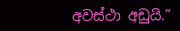අවස්ථා අඩුයි.”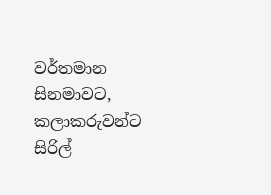වර්තමාන සිනමාවට, කලාකරුවන්ට සිරිල්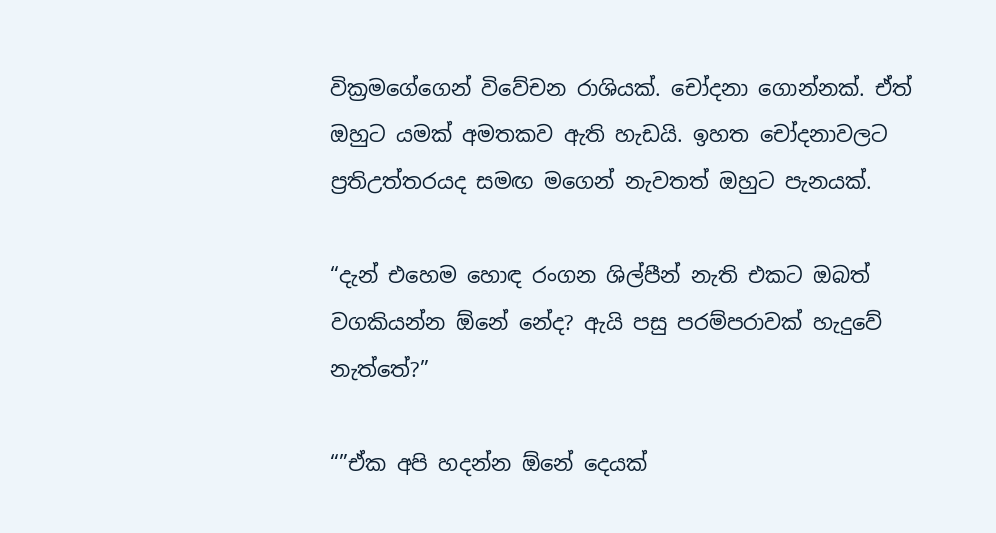වික්‍රමගේගෙන් විවේචන රාශියක්. චෝදනා ගොන්නක්. ඒත් ඔහුට යමක් අමතකව ඇති හැඩයි. ඉහත චෝදනාවලට ප්‍රතිඋත්තරයද සමඟ මගෙන් නැවතත් ඔහුට පැනයක්.

“දැන් එහෙම හොඳ රංගන ශිල්පීන් නැති එකට ඔබත් වගකියන්න ඕනේ නේද? ඇයි පසු පරම්පරාවක් හැදුවේ නැත්තේ?”

“”ඒක අපි හදන්න ඕනේ දෙයක්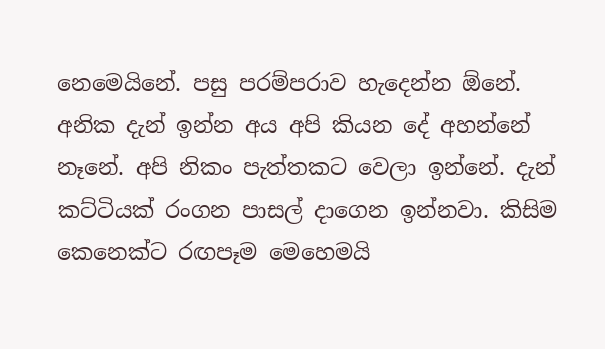නෙමෙයිනේ. පසු පරම්පරාව හැදෙන්න ඕනේ. අනික දැන් ඉන්න අය අපි කියන දේ අහන්නේ නෑනේ. අපි නිකං පැත්තකට වෙලා ඉන්නේ. දැන් කට්ටියක් රංගන පාසල් දාගෙන ඉන්නවා. කිසිම කෙනෙක්ට රඟපෑම මෙහෙමයි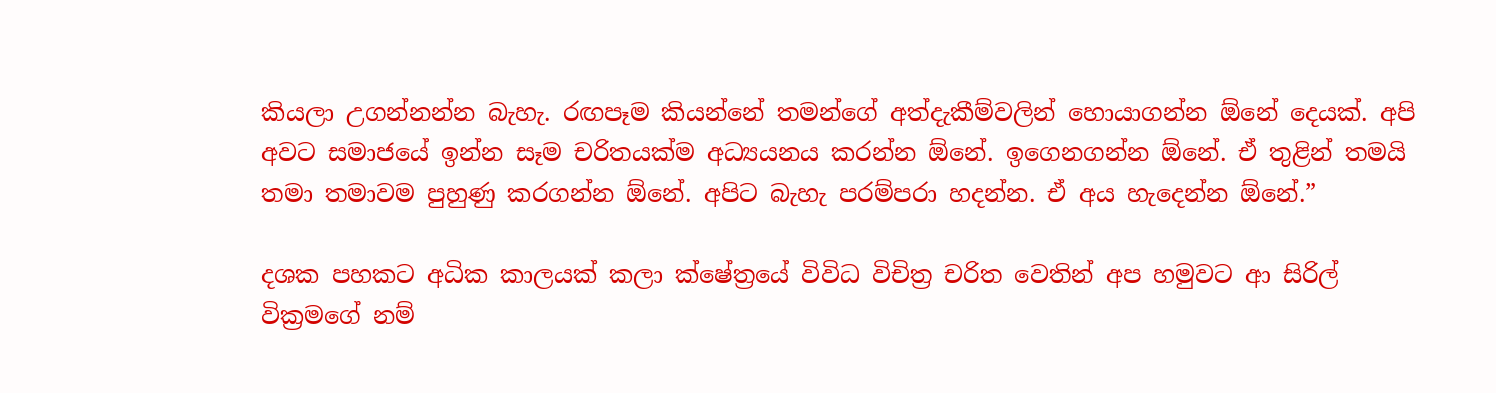කියලා උගන්නන්න බැහැ. රඟපෑම කියන්නේ තමන්ගේ අත්දැකීම්වලින් හොයාගන්න ඕනේ දෙයක්. අපි අවට සමාජයේ ඉන්න සෑම චරිතයක්ම අධ්‍යයනය කරන්න ඕනේ. ඉගෙනගන්න ඕනේ. ඒ තුළින් තමයි තමා තමාවම පුහුණු කරගන්න ඕනේ. අපිට බැහැ පරම්පරා හදන්න. ඒ අය හැදෙන්න ඕනේ.”

දශක පහකට අධික කාලයක් කලා ක්ෂේත්‍රයේ විවිධ විචිත්‍ර චරිත වෙතින් අප හමුවට ආ සිරිල් වික්‍රමගේ නම්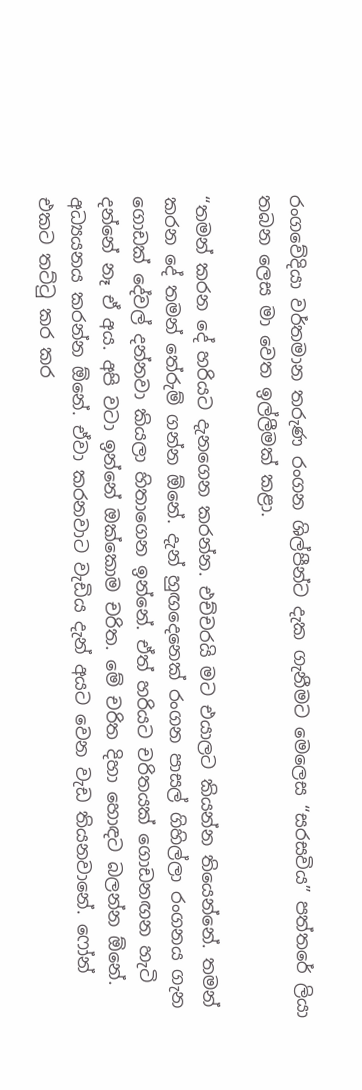රංගවේදියා වර්තමාන තරුණ රංගන ශිල්පීන්ට දැක ගැනීමට මෙලෙස “සරසවිය” පත්තරේ ලියා තබන ලෙස මා වෙත ඉල්ලීමක් කළා.

“තමන් කරන දේ හරියට දැනගෙන කරන්න. එච්චරයි මට එයාලට කියන්න තියෙන්නේ. තමන් කරන දේ තමන් තේරුම් ගන්න ඕනේ. දැන් හුඟදෙනෙක් රංගන පාසල් ගිහිල්ලා රංගනය ගැන ගොඩක් දේවල් දන්නවා කියලා හිතාගෙන ඉන්නේ. ඒත් හරියට චරිතයක් ගොඩනඟන හැටි දන්නේ නෑ ඒ අය. අපි වටා ඉන්නේ ඔක්කොම චරිත. මේ චරිත දිහා හොඳට බලන්න ඕනේ. අධ්‍යයනය කරන්න ඕනේ. ඒවා කරනවාට වැඩිය දැන් අයට වෙන වැඩ තියනවානේ. ෆෝන් එකට තට්ටු කර කර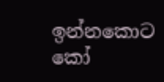ඉන්නකොට කෝ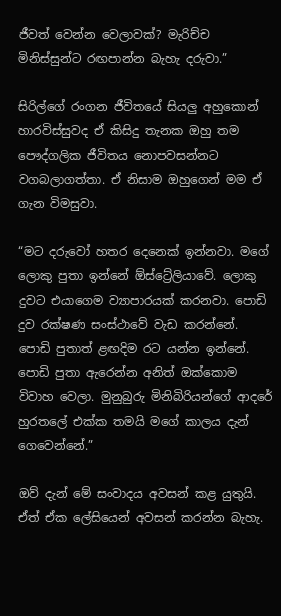ජීවත් වෙන්න වෙලාවක්? මැරිච්ච මිනිස්සුන්ට රඟපාන්න බැහැ දරුවා.”

සිරිල්ගේ රංගන ජීවිතයේ සියලු අහුකොන් හාරවිස්සුවද ඒ කිසිදු තැනක ඔහු තම පෞද්ගලික ජීවිතය නොපවසන්නට වගබලාගත්තා. ඒ නිසාම ඔහුගෙන් මම ඒ ගැන විමසුවා.

“මට දරුවෝ හතර දෙනෙක් ඉන්නවා. මගේ ලොකු පුතා ඉන්නේ ඕස්ට්‍රේලියාවේ. ලොකු දුවට එයාගෙම ව්‍යාපාරයක් කරනවා. පොඩි දුව රක්ෂණ සංස්ථාවේ වැඩ කරන්නේ. පොඩි පුතාත් ළඟදිම රට යන්න ඉන්නේ. පොඩි පුතා ඇරෙන්න අනිත් ඔක්කොම විවාහ වෙලා. මුනුබුරු මිනිබිරියන්ගේ ආදරේ හුරතලේ එක්ක තමයි මගේ කාලය දැන් ගෙවෙන්නේ.”

ඔව් දැන් මේ සංවාදය අවසන් කළ යුතුයි. ඒත් ඒක ලේසියෙන් අවසන් කරන්න බැහැ.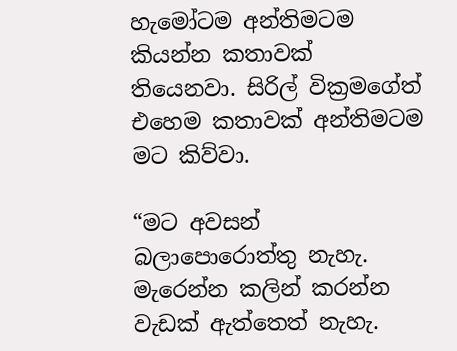හැමෝටම අන්තිමටම කියන්න කතාවක් තියෙනවා. සිරිල් වික්‍රමගේත් එහෙම කතාවක් අන්තිමටම මට කිව්වා.

“මට අවසන් බලාපොරොත්තු නැහැ. මැරෙන්න කලින් කරන්න වැඩක් ඇත්තෙත් නැහැ.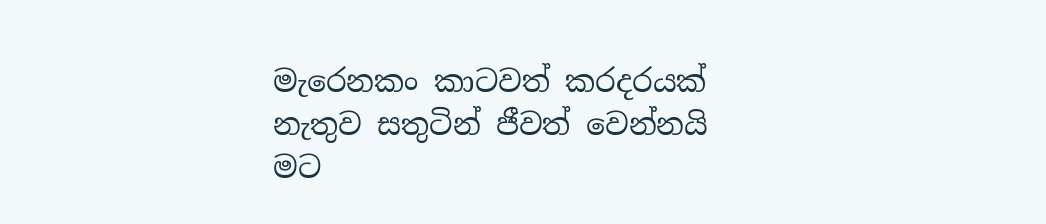මැරෙනකං කාටවත් කරදරයක් නැතුව සතුටින් ජීවත් වෙන්නයි මට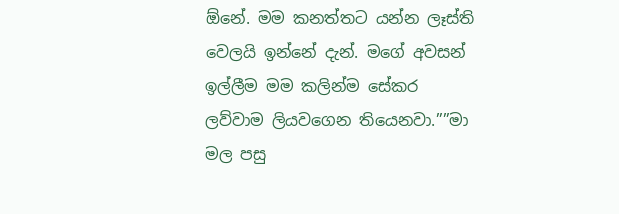ඕනේ. මම කනත්තට යන්න ලෑස්ති වෙලයි ඉන්නේ දැන්. මගේ අවසන් ඉල්ලීම මම කලින්ම සේකර ලව්වාම ලියවගෙන තියෙනවා.””මා මල පසු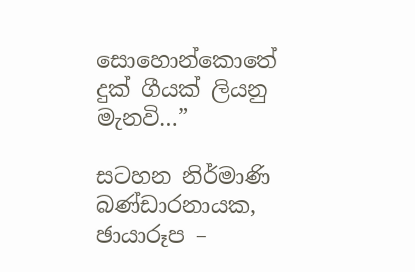සොහොන්කොතේ දුක් ගීයක් ලියනු මැනවි…”

සටහන නිර්මාණි බණ්ඩාරනායක, ඡායාරූප –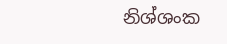නිශ්ශංක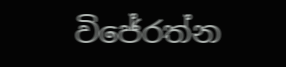විජේරත්න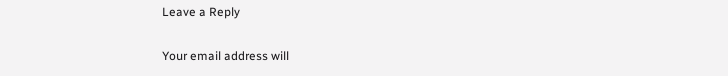Leave a Reply

Your email address will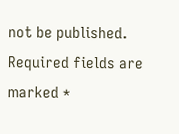not be published. Required fields are marked *